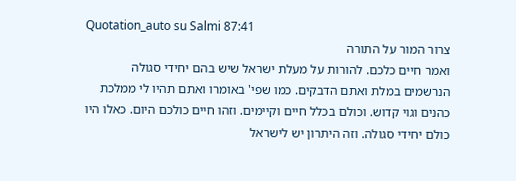Quotation_auto su Salmi 87:41
צרור המור על התורה
ואמר חיים כלכם. להורות על מעלת ישראל שיש בהם יחידי סגולה הנרשמים במלת ואתם הדבקים. כמו שפי' באומרו ואתם תהיו לי ממלכת כהנים וגוי קדוש. וכולם בכלל חיים וקיימים. וזהו חיים כולכם היום. כאלו היו כולם יחידי סגולה. וזה היתרון יש לישראל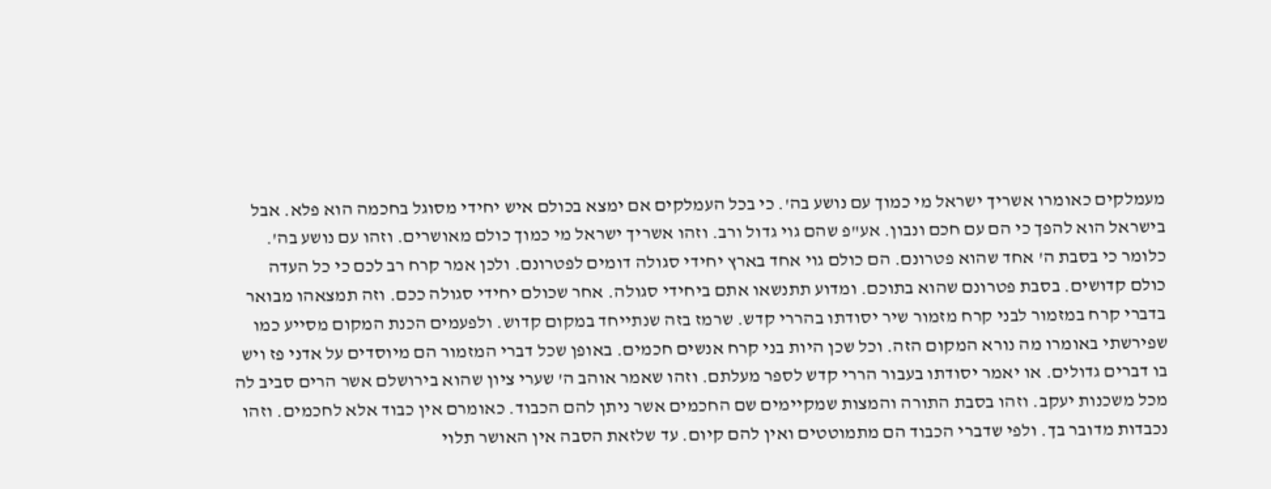מעמלקים כאומרו אשריך ישראל מי כמוך עם נושע בה'. כי בכל העמלקים אם ימצא בכולם איש יחידי מסוגל בחכמה הוא פלא. אבל בישראל הוא להפך כי הם עם חכם ונבון. אע"פ שהם גוי גדול ורב. וזהו אשריך ישראל מי כמוך כולם מאושרים. וזהו עם נושע בה'. כלומר כי בסבת ה' אחד שהוא פטרונם. הם כולם גוי אחד בארץ יחידי סגולה דומים לפטרונם. ולכן אמר קרח רב לכם כי כל העדה כולם קדושים. בסבת פטרונם שהוא בתוכם. ומדוע תתנשאו אתם ביחידי סגולה. אחר שכולם יחידי סגולה ככם. וזה תמצאהו מבואר בדברי קרח במזמור לבני קרח מזמור שיר יסודתו בהררי קדש. שרמז בזה שנתייחד במקום קדוש. ולפעמים הכנת המקום מסייע כמו שפירשתי באומרו מה נורא המקום הזה. וכל שכן היות בני קרח אנשים חכמים. באופן שכל דברי המזמור הם מיוסדים על אדני פז ויש בו דברים גדולים. או יאמר יסודתו בעבור הררי קדש לספר מעלתם. וזהו שאמר אוהב ה' שערי ציון שהוא בירושלם אשר הרים סביב לה מכל משכנות יעקב. וזהו בסבת התורה והמצות שמקיימים שם החכמים אשר ניתן להם הכבוד. כאומרם אין כבוד אלא לחכמים. וזהו נכבדות מדובר בך. ולפי שדברי הכבוד הם מתמוטטים ואין להם קיום. עד שלזאת הסבה אין האושר תלוי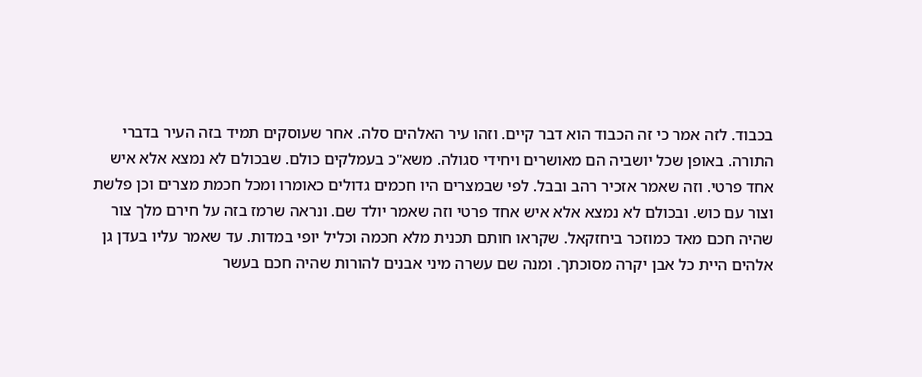בכבוד. לזה אמר כי זה הכבוד הוא דבר קיים. וזהו עיר האלהים סלה. אחר שעוסקים תמיד בזה העיר בדברי התורה. באופן שכל יושביה הם מאושרים ויחידי סגולה. משא"כ בעמלקים כולם. שבכולם לא נמצא אלא איש אחד פרטי. וזה שאמר אזכיר רהב ובבל. לפי שבמצרים היו חכמים גדולים כאומרו ומכל חכמת מצרים וכן פלשת וצור עם כוש. ובכולם לא נמצא אלא איש אחד פרטי וזה שאמר יולד שם. ונראה שרמז בזה על חירם מלך צור שהיה חכם מאד כמוזכר ביחזקאל. שקראו חותם תכנית מלא חכמה וכליל יופי במדות. עד שאמר עליו בעדן גן אלהים היית כל אבן יקרה מסוכתך. ומנה שם עשרה מיני אבנים להורות שהיה חכם בעשר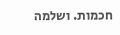חכמות. ושלמה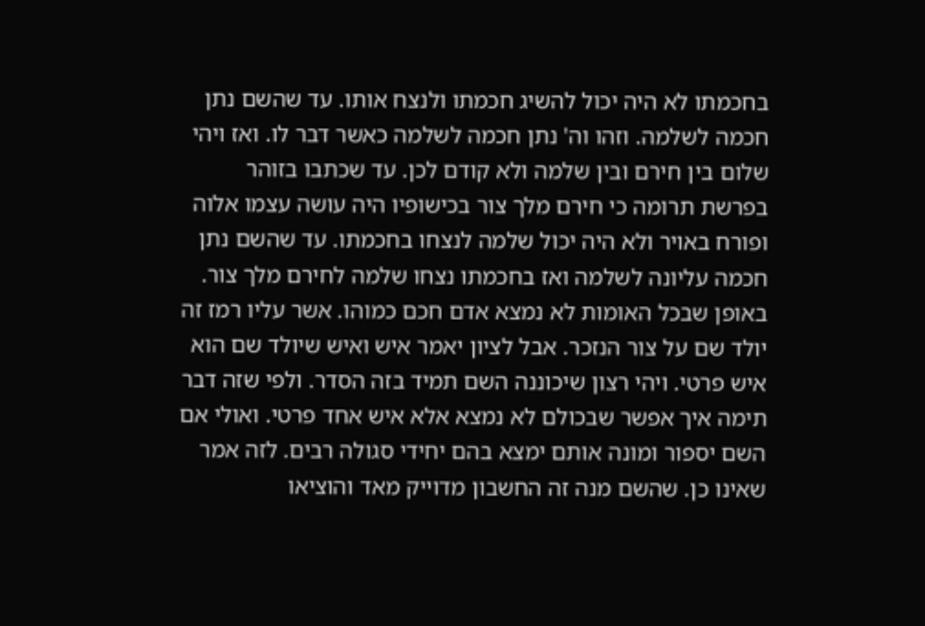בחכמתו לא היה יכול להשיג חכמתו ולנצח אותו. עד שהשם נתן חכמה לשלמה. וזהו וה' נתן חכמה לשלמה כאשר דבר לו. ואז ויהי שלום בין חירם ובין שלמה ולא קודם לכן. עד שכתבו בזוהר בפרשת תרומה כי חירם מלך צור בכישופיו היה עושה עצמו אלוה ופורח באויר ולא היה יכול שלמה לנצחו בחכמתו. עד שהשם נתן חכמה עליונה לשלמה ואז בחכמתו נצחו שלמה לחירם מלך צור. באופן שבכל האומות לא נמצא אדם חכם כמוהו. אשר עליו רמז זה יולד שם על צור הנזכר. אבל לציון יאמר איש ואיש שיולד שם הוא איש פרטי. ויהי רצון שיכוננה השם תמיד בזה הסדר. ולפי שזה דבר תימה איך אפשר שבכולם לא נמצא אלא איש אחד פרטי. ואולי אם השם יספור ומונה אותם ימצא בהם יחידי סגולה רבים. לזה אמר שאינו כן. שהשם מנה זה החשבון מדוייק מאד והוציאו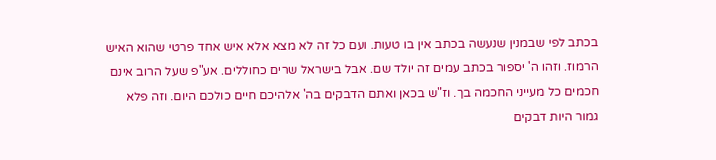בכתב לפי שבמנין שנעשה בכתב אין בו טעות. ועם כל זה לא מצא אלא איש אחד פרטי שהוא האיש הרמוז. וזהו ה' יספור בכתב עמים זה יולד שם. אבל בישראל שרים כחוללים. אע"פ שעל הרוב אינם חכמים כל מעייני החכמה בך. וז"ש בכאן ואתם הדבקים בה' אלהיכם חיים כולכם היום. וזה פלא גמור היות דבקים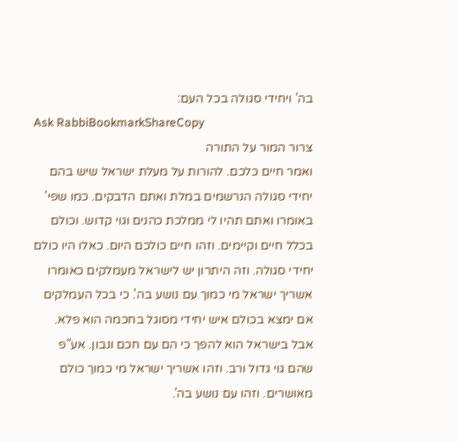בה' ויחידי סגולה בכל העם:
Ask RabbiBookmarkShareCopy
צרור המור על התורה
ואמר חיים כלכם. להורות על מעלת ישראל שיש בהם יחידי סגולה הנרשמים במלת ואתם הדבקים. כמו שפי' באומרו ואתם תהיו לי ממלכת כהנים וגוי קדוש. וכולם בכלל חיים וקיימים. וזהו חיים כולכם היום. כאלו היו כולם יחידי סגולה. וזה היתרון יש לישראל מעמלקים כאומרו אשריך ישראל מי כמוך עם נושע בה'. כי בכל העמלקים אם ימצא בכולם איש יחידי מסוגל בחכמה הוא פלא. אבל בישראל הוא להפך כי הם עם חכם ונבון. אע"פ שהם גוי גדול ורב. וזהו אשריך ישראל מי כמוך כולם מאושרים. וזהו עם נושע בה'.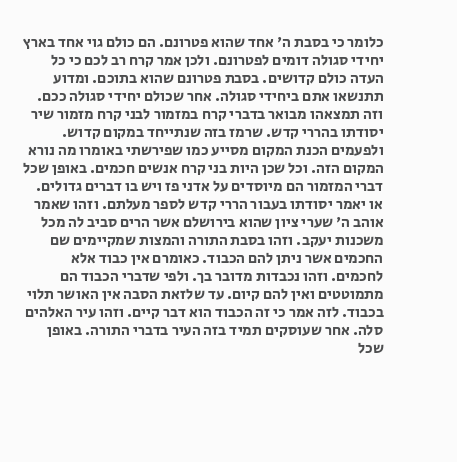כלומר כי בסבת ה' אחד שהוא פטרונם. הם כולם גוי אחד בארץ יחידי סגולה דומים לפטרונם. ולכן אמר קרח רב לכם כי כל העדה כולם קדושים. בסבת פטרונם שהוא בתוכם. ומדוע תתנשאו אתם ביחידי סגולה. אחר שכולם יחידי סגולה ככם. וזה תמצאהו מבואר בדברי קרח במזמור לבני קרח מזמור שיר יסודתו בהררי קדש. שרמז בזה שנתייחד במקום קדוש. ולפעמים הכנת המקום מסייע כמו שפירשתי באומרו מה נורא המקום הזה. וכל שכן היות בני קרח אנשים חכמים. באופן שכל דברי המזמור הם מיוסדים על אדני פז ויש בו דברים גדולים. או יאמר יסודתו בעבור הררי קדש לספר מעלתם. וזהו שאמר אוהב ה' שערי ציון שהוא בירושלם אשר הרים סביב לה מכל משכנות יעקב. וזהו בסבת התורה והמצות שמקיימים שם החכמים אשר ניתן להם הכבוד. כאומרם אין כבוד אלא לחכמים. וזהו נכבדות מדובר בך. ולפי שדברי הכבוד הם מתמוטטים ואין להם קיום. עד שלזאת הסבה אין האושר תלוי בכבוד. לזה אמר כי זה הכבוד הוא דבר קיים. וזהו עיר האלהים סלה. אחר שעוסקים תמיד בזה העיר בדברי התורה. באופן שכל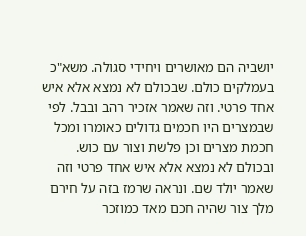יושביה הם מאושרים ויחידי סגולה. משא"כ בעמלקים כולם. שבכולם לא נמצא אלא איש אחד פרטי. וזה שאמר אזכיר רהב ובבל. לפי שבמצרים היו חכמים גדולים כאומרו ומכל חכמת מצרים וכן פלשת וצור עם כוש. ובכולם לא נמצא אלא איש אחד פרטי וזה שאמר יולד שם. ונראה שרמז בזה על חירם מלך צור שהיה חכם מאד כמוזכר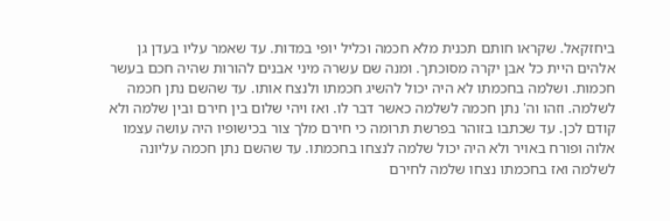ביחזקאל. שקראו חותם תכנית מלא חכמה וכליל יופי במדות. עד שאמר עליו בעדן גן אלהים היית כל אבן יקרה מסוכתך. ומנה שם עשרה מיני אבנים להורות שהיה חכם בעשר חכמות. ושלמה בחכמתו לא היה יכול להשיג חכמתו ולנצח אותו. עד שהשם נתן חכמה לשלמה. וזהו וה' נתן חכמה לשלמה כאשר דבר לו. ואז ויהי שלום בין חירם ובין שלמה ולא קודם לכן. עד שכתבו בזוהר בפרשת תרומה כי חירם מלך צור בכישופיו היה עושה עצמו אלוה ופורח באויר ולא היה יכול שלמה לנצחו בחכמתו. עד שהשם נתן חכמה עליונה לשלמה ואז בחכמתו נצחו שלמה לחירם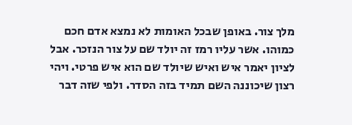מלך צור. באופן שבכל האומות לא נמצא אדם חכם כמוהו. אשר עליו רמז זה יולד שם על צור הנזכר. אבל לציון יאמר איש ואיש שיולד שם הוא איש פרטי. ויהי רצון שיכוננה השם תמיד בזה הסדר. ולפי שזה דבר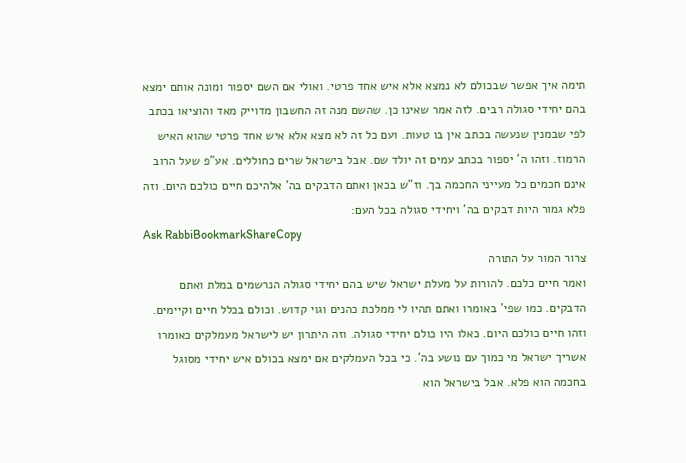תימה איך אפשר שבכולם לא נמצא אלא איש אחד פרטי. ואולי אם השם יספור ומונה אותם ימצא בהם יחידי סגולה רבים. לזה אמר שאינו כן. שהשם מנה זה החשבון מדוייק מאד והוציאו בכתב לפי שבמנין שנעשה בכתב אין בו טעות. ועם כל זה לא מצא אלא איש אחד פרטי שהוא האיש הרמוז. וזהו ה' יספור בכתב עמים זה יולד שם. אבל בישראל שרים כחוללים. אע"פ שעל הרוב אינם חכמים כל מעייני החכמה בך. וז"ש בכאן ואתם הדבקים בה' אלהיכם חיים כולכם היום. וזה פלא גמור היות דבקים בה' ויחידי סגולה בכל העם:
Ask RabbiBookmarkShareCopy
צרור המור על התורה
ואמר חיים כלכם. להורות על מעלת ישראל שיש בהם יחידי סגולה הנרשמים במלת ואתם הדבקים. כמו שפי' באומרו ואתם תהיו לי ממלכת כהנים וגוי קדוש. וכולם בכלל חיים וקיימים. וזהו חיים כולכם היום. כאלו היו כולם יחידי סגולה. וזה היתרון יש לישראל מעמלקים כאומרו אשריך ישראל מי כמוך עם נושע בה'. כי בכל העמלקים אם ימצא בכולם איש יחידי מסוגל בחכמה הוא פלא. אבל בישראל הוא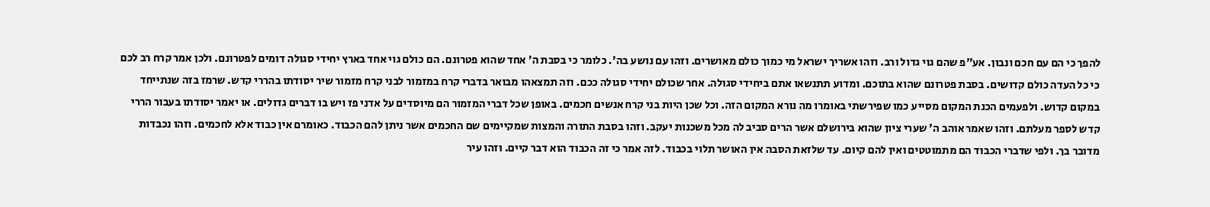להפך כי הם עם חכם ונבון. אע"פ שהם גוי גדול ורב. וזהו אשריך ישראל מי כמוך כולם מאושרים. וזהו עם נושע בה'. כלומר כי בסבת ה' אחד שהוא פטרונם. הם כולם גוי אחד בארץ יחידי סגולה דומים לפטרונם. ולכן אמר קרח רב לכם כי כל העדה כולם קדושים. בסבת פטרונם שהוא בתוכם. ומדוע תתנשאו אתם ביחידי סגולה. אחר שכולם יחידי סגולה ככם. וזה תמצאהו מבואר בדברי קרח במזמור לבני קרח מזמור שיר יסודתו בהררי קדש. שרמז בזה שנתייחד במקום קדוש. ולפעמים הכנת המקום מסייע כמו שפירשתי באומרו מה נורא המקום הזה. וכל שכן היות בני קרח אנשים חכמים. באופן שכל דברי המזמור הם מיוסדים על אדני פז ויש בו דברים גדולים. או יאמר יסודתו בעבור הררי קדש לספר מעלתם. וזהו שאמר אוהב ה' שערי ציון שהוא בירושלם אשר הרים סביב לה מכל משכנות יעקב. וזהו בסבת התורה והמצות שמקיימים שם החכמים אשר ניתן להם הכבוד. כאומרם אין כבוד אלא לחכמים. וזהו נכבדות מדובר בך. ולפי שדברי הכבוד הם מתמוטטים ואין להם קיום. עד שלזאת הסבה אין האושר תלוי בכבוד. לזה אמר כי זה הכבוד הוא דבר קיים. וזהו עיר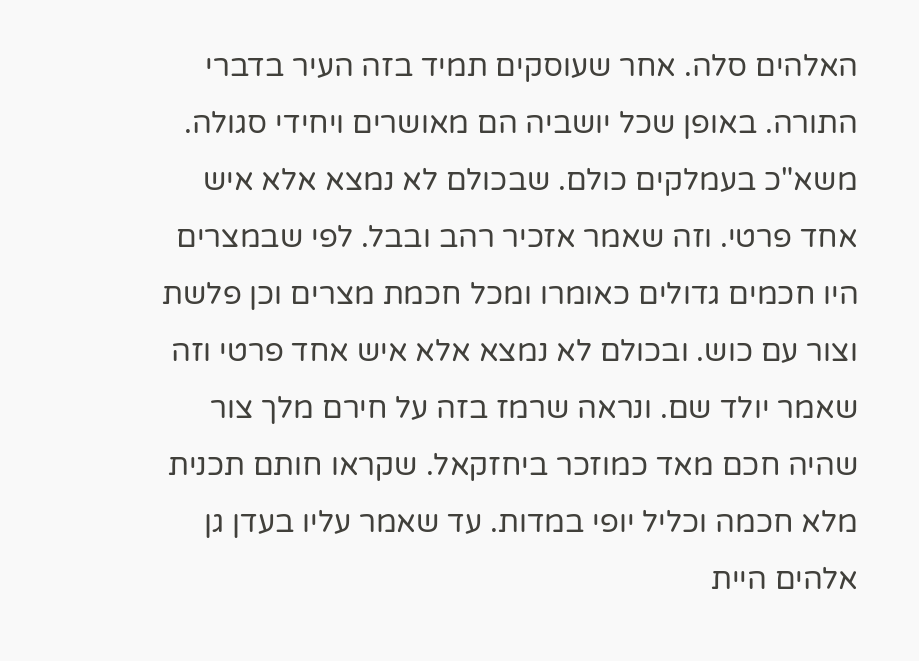האלהים סלה. אחר שעוסקים תמיד בזה העיר בדברי התורה. באופן שכל יושביה הם מאושרים ויחידי סגולה. משא"כ בעמלקים כולם. שבכולם לא נמצא אלא איש אחד פרטי. וזה שאמר אזכיר רהב ובבל. לפי שבמצרים היו חכמים גדולים כאומרו ומכל חכמת מצרים וכן פלשת וצור עם כוש. ובכולם לא נמצא אלא איש אחד פרטי וזה שאמר יולד שם. ונראה שרמז בזה על חירם מלך צור שהיה חכם מאד כמוזכר ביחזקאל. שקראו חותם תכנית מלא חכמה וכליל יופי במדות. עד שאמר עליו בעדן גן אלהים היית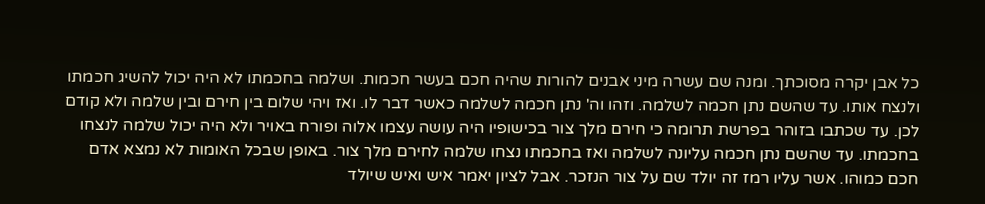כל אבן יקרה מסוכתך. ומנה שם עשרה מיני אבנים להורות שהיה חכם בעשר חכמות. ושלמה בחכמתו לא היה יכול להשיג חכמתו ולנצח אותו. עד שהשם נתן חכמה לשלמה. וזהו וה' נתן חכמה לשלמה כאשר דבר לו. ואז ויהי שלום בין חירם ובין שלמה ולא קודם לכן. עד שכתבו בזוהר בפרשת תרומה כי חירם מלך צור בכישופיו היה עושה עצמו אלוה ופורח באויר ולא היה יכול שלמה לנצחו בחכמתו. עד שהשם נתן חכמה עליונה לשלמה ואז בחכמתו נצחו שלמה לחירם מלך צור. באופן שבכל האומות לא נמצא אדם חכם כמוהו. אשר עליו רמז זה יולד שם על צור הנזכר. אבל לציון יאמר איש ואיש שיולד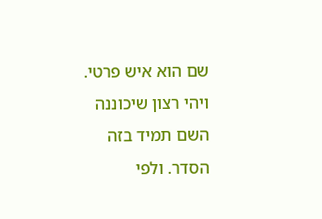שם הוא איש פרטי. ויהי רצון שיכוננה השם תמיד בזה הסדר. ולפי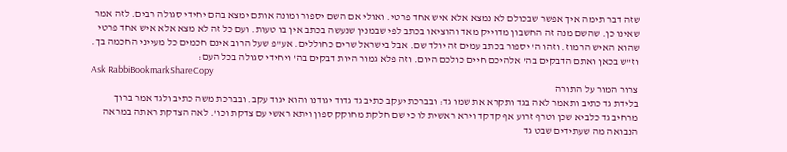שזה דבר תימה איך אפשר שבכולם לא נמצא אלא איש אחד פרטי. ואולי אם השם יספור ומונה אותם ימצא בהם יחידי סגולה רבים. לזה אמר שאינו כן. שהשם מנה זה החשבון מדוייק מאד והוציאו בכתב לפי שבמנין שנעשה בכתב אין בו טעות. ועם כל זה לא מצא אלא איש אחד פרטי שהוא האיש הרמוז. וזהו ה' יספור בכתב עמים זה יולד שם. אבל בישראל שרים כחוללים. אע"פ שעל הרוב אינם חכמים כל מעייני החכמה בך. וז"ש בכאן ואתם הדבקים בה' אלהיכם חיים כולכם היום. וזה פלא גמור היות דבקים בה' ויחידי סגולה בכל העם:
Ask RabbiBookmarkShareCopy
צרור המור על התורה
בלידת גד כתיב ותאמר לאה בגד ותקרא את שמו גד: ובברכת יעקב כתיב גד גדוד יגודנו והוא יגוד עקב. ובברכת משה כתיב ולגד אמר ברוך מרחיב גד כלביא שכן וטרף זרוע אף קדקד וירא ראשית לו כי שם חלקת מחוקק ספון ויתא ראשי עם צדקת וכו'. לאה הצדקת ראתה במראה הנבואה מה שעתידים שבט גד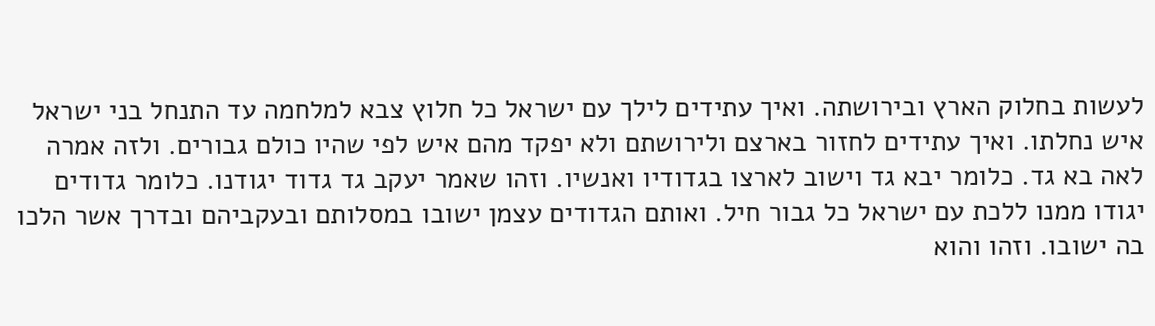לעשות בחלוק הארץ ובירושתה. ואיך עתידים לילך עם ישראל כל חלוץ צבא למלחמה עד התנחל בני ישראל איש נחלתו. ואיך עתידים לחזור בארצם ולירושתם ולא יפקד מהם איש לפי שהיו כולם גבורים. ולזה אמרה לאה בא גד. כלומר יבא גד וישוב לארצו בגדודיו ואנשיו. וזהו שאמר יעקב גד גדוד יגודנו. כלומר גדודים יגודו ממנו ללכת עם ישראל כל גבור חיל. ואותם הגדודים עצמן ישובו במסלותם ובעקביהם ובדרך אשר הלכו בה ישובו. וזהו והוא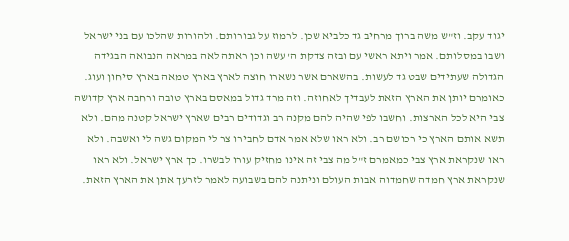יגוד עקב. וז"ש משה ברוך מרחיב גד כלביא שכן. לרמוז על גבורותם. ולהורות שהלכו עם בני ישראל ושבו במסלותם. אמר ויתא ראשי עם ובזה צדקת ה' עשה וכן ראתה לאה במראה הנבואה הבגידה הגדולה שעתידים שבט גד לעשות. בהשארם אשר נשארו חוצה לארץ בארץ טמאה בארץ סיחון ועוג. כאומרם יותן את הארץ הזאת לעבדיך לאחוזה. וזה מרד גדול במאסם בארץ טובה ורחבה ארץ קדושה צבי היא לכל הארצות. וחשבו לפי שהיה להם מקנה רב וגדודים רבים שארץ ישראל קטנה מהם. ולא תשא אותם הארץ כי רכושם רב. ולא ראו שלא אמר אדם לחבירו צר לי המקום גשה לי ואשבה. ולא ראו שנקראת ארץ צבי כמאמרם ז"ל מה צבי זה אינו מחזיק עורו לבשרו. כך ארץ ישראל. ולא ראו שנקראת ארץ חמדה שחמדוה אבות העולם וניתנה להם בשבועה לאמר לזרעך אתן את הארץ הזאת.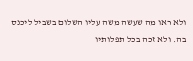ולא ראו מה שעשה משה עליו השלום בשביל ליכנס בה. ולא זכה בכל תפלותיו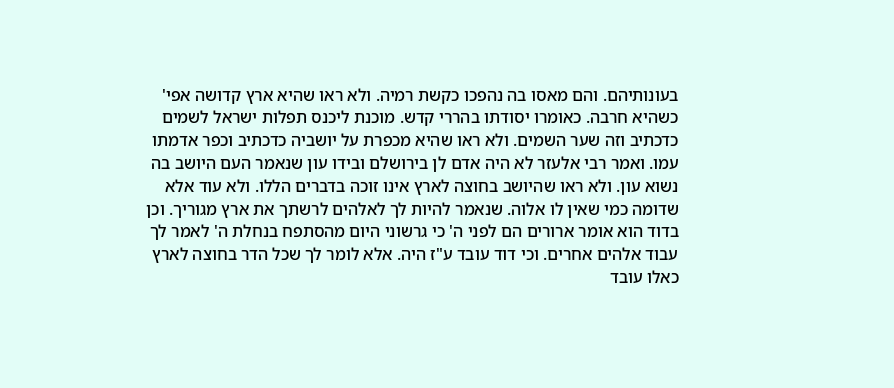בעונותיהם. והם מאסו בה נהפכו כקשת רמיה. ולא ראו שהיא ארץ קדושה אפי' כשהיא חרבה. כאומרו יסודתו בהררי קדש. מוכנת ליכנס תפלות ישראל לשמים כדכתיב וזה שער השמים. ולא ראו שהיא מכפרת על יושביה כדכתיב וכפר אדמתו עמו. ואמר רבי אלעזר לא היה אדם לן בירושלם ובידו עון שנאמר העם היושב בה נשוא עון. ולא ראו שהיושב בחוצה לארץ אינו זוכה בדברים הללו. ולא עוד אלא שדומה כמי שאין לו אלוה. שנאמר להיות לך לאלהים לרשתך את ארץ מגוריך. וכן בדוד הוא אומר ארורים הם לפני ה' כי גרשוני היום מהסתפח בנחלת ה' לאמר לך עבוד אלהים אחרים. וכי דוד עובד ע"ז היה. אלא לומר לך שכל הדר בחוצה לארץ כאלו עובד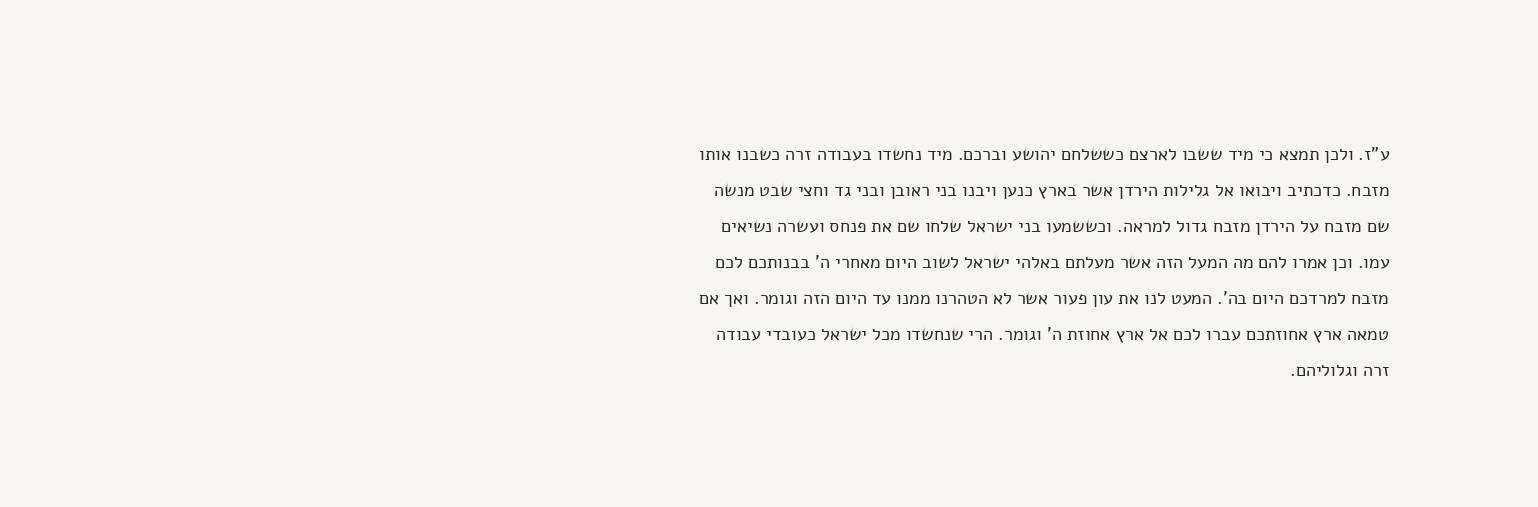ע"ז. ולכן תמצא כי מיד ששבו לארצם כששלחם יהושע וברכם. מיד נחשדו בעבודה זרה כשבנו אותו מזבח. כדכתיב ויבואו אל גלילות הירדן אשר בארץ כנען ויבנו בני ראובן ובני גד וחצי שבט מנשה שם מזבח על הירדן מזבח גדול למראה. וכששמעו בני ישראל שלחו שם את פנחס ועשרה נשיאים עמו. וכן אמרו להם מה המעל הזה אשר מעלתם באלהי ישראל לשוב היום מאחרי ה' בבנותכם לכם מזבח למרדכם היום בה'. המעט לנו את עון פעור אשר לא הטהרנו ממנו עד היום הזה וגומר. ואך אם טמאה ארץ אחוזתכם עברו לכם אל ארץ אחוזת ה' וגומר. הרי שנחשדו מכל ישראל כעובדי עבודה זרה וגלוליהם.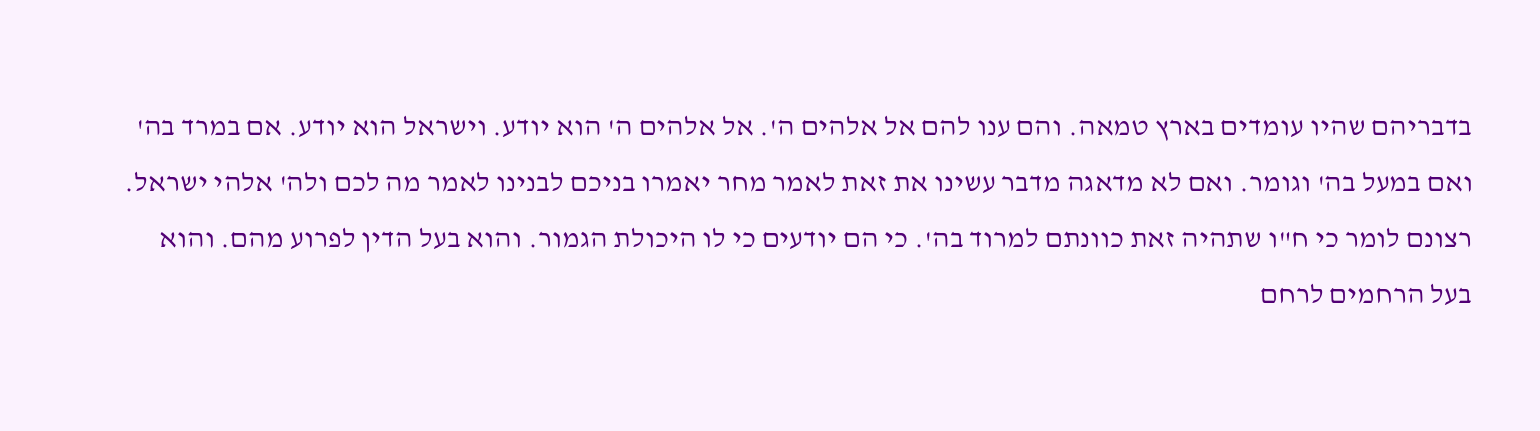בדבריהם שהיו עומדים בארץ טמאה. והם ענו להם אל אלהים ה'. אל אלהים ה' הוא יודע. וישראל הוא יודע. אם במרד בה' ואם במעל בה' וגומר. ואם לא מדאגה מדבר עשינו את זאת לאמר מחר יאמרו בניכם לבנינו לאמר מה לכם ולה' אלהי ישראל. רצונם לומר כי ח"ו שתהיה זאת כוונתם למרוד בה'. כי הם יודעים כי לו היכולת הגמור. והוא בעל הדין לפרוע מהם. והוא בעל הרחמים לרחם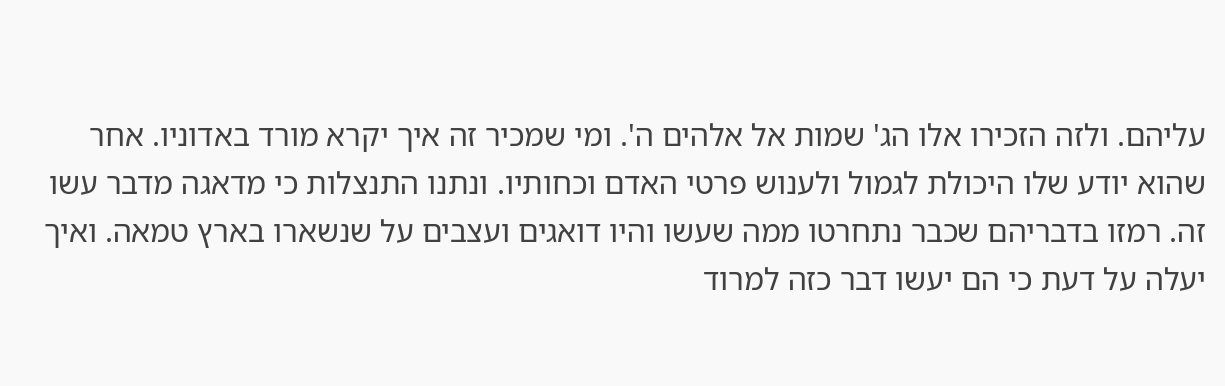עליהם. ולזה הזכירו אלו הג' שמות אל אלהים ה'. ומי שמכיר זה איך יקרא מורד באדוניו. אחר שהוא יודע שלו היכולת לגמול ולענוש פרטי האדם וכחותיו. ונתנו התנצלות כי מדאגה מדבר עשו זה. רמזו בדבריהם שכבר נתחרטו ממה שעשו והיו דואגים ועצבים על שנשארו בארץ טמאה. ואיך יעלה על דעת כי הם יעשו דבר כזה למרוד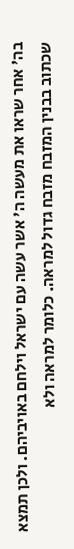בה' אחר שראו את מעשה ה' אשר עשה עם ישראל וילחם באויביהם. ולכן תמצא שכתוב בבנין המזבח מזבח גדול למראה. כלומר למראה ולא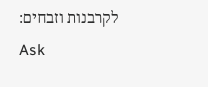לקרבנות וזבחים:
Ask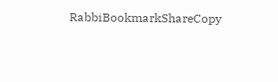RabbiBookmarkShareCopy